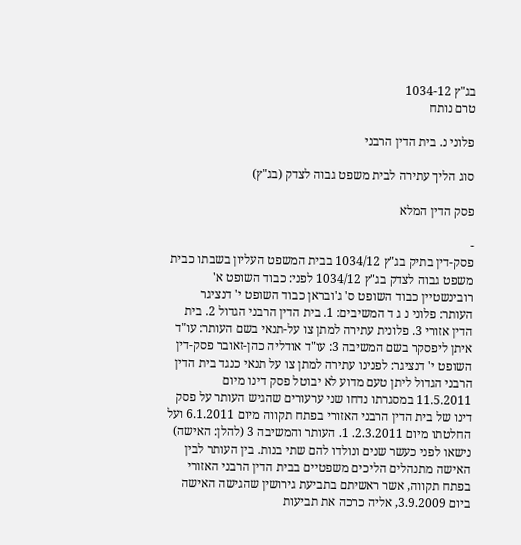בג"ץ 1034-12
טרם נותח

פלוני נ. בית הדין הרבני

סוג הליך עתירה לבית משפט גבוה לצדק (בג"ץ)

פסק הדין המלא

-
פסק-דין בתיק בג"ץ 1034/12 בבית המשפט העליון בשבתו כבית משפט גבוה לצדק בג"ץ 1034/12 לפני: כבוד השופט א' רובינשטיין כבוד השופט ס' ג'ובראן כבוד השופט י' דנציגר העותר: פלוני נ ג ד המשיבים: 1. בית הדין הרבני הגדול 2. בית הדין אזורי 3. פלונית עתירה למתן צו על-תנאי בשם העותר: עו"ד איתן ליפסקר בשם המשיבה 3: עו"ד אודליה כהן-זאובר פסק-דין השופט י' דנציגר: לפנינו עתירה למתן צו על תנאי כנגד בית הדין הרבני הגדול ליתן טעם מדוע לא יבוטל פסק דינו מיום 11.5.2011 במסגרתו נדחו שני ערעורים שהגיש העותר על פסק דינו של בית הדין הרבני האזורי בפתח תקווה מיום 6.1.2011 ועל החלטתו מיום 2.3.2011. 1. העותר והמשיבה 3 (להלן: האישה) נישאו לפני כעשר שנים ונולדו להם שתי בנות. בין העותר לבין האישה מתנהלים הליכים משפטיים בבית הדין הרבני האזורי בפתח תקווה, אשר ראשיתם בתביעת גירושין שהגישה האישה ביום 3.9.2009, אליה כרכה את תביעות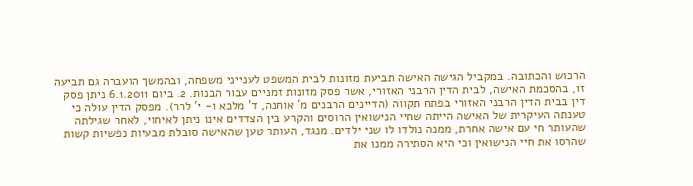הרכוש והכתובה. במקביל הגישה האישה תביעת מזונות לבית המשפט לענייני משפחה, ובהמשך הועברה גם תביעה זו, בהסכמת האישה, לבית הדין הרבני האזורי, אשר פסק מזונות זמניים עבור הבנות. 2. ביום 6.1.2011 ניתן פסק דין בבית הדין הרבני האזורי בפתח תקווה (הדיינים הרבנים מ' אוחנה, ד' מלכא ו- י' לרר). מפסק הדין עולה כי טענתה העיקרית של האישה הייתה שחיי הנישואין הרוסים והקרע בין הצדדים אינו ניתן לאיחוי, לאחר שגילתה שהעותר חי עם אישה אחרת, ממנה נולדו לו שני ילדים. מנגד, העותר טען שהאישה סובלת מבעיות נפשיות קשות שהרסו את חיי הנישואין וכי היא הסתירה ממנו את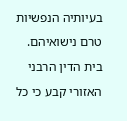בעיותיה הנפשיות טרם נישואיהם. בית הדין הרבני האזורי קבע כי כל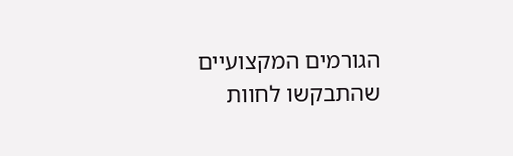הגורמים המקצועיים שהתבקשו לחוות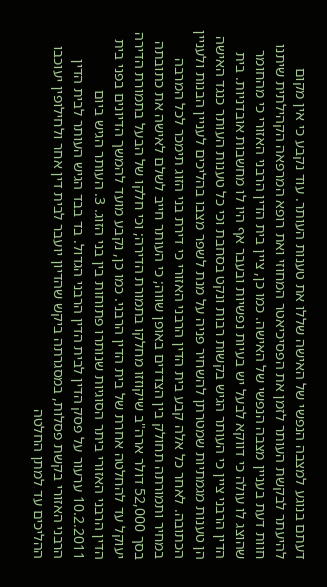דעתם בנוגע למצבה הנפשי של האישה שללו את טענות העותר. עוד נקבע כי אין מקום להיעתר לבקשת העותר לזמן את הפסיכיאטר המחוזי ואת רופא המרפאה הקהילתית שיתנו חוות דעת בעניין מצבה הנפשי של האישה. כמו כן, ציין בית הדין הרבני האזורי כי מהחומר שהוצג לו עולה כי דווקא לבעל יש בעיות נפשיות ובעבר אף היו לו מחשבות אובדניות. בית הדין הרבני ציין כי העותר הגיש בקשות רבות ונקט בסחבת וכי כל טענות העותר כנגד האישה הן טענות מגמתיות שמטרתן להשחיר פניה על מנת לשפר מצבו בהליכים לעניין הבנות ולעניין הכתובה. לאחר כל אלה קבע בית הדין הרבני האזורי כי דירת בני הזוג תימכר לכל המרבה במחיר ותמורתה תחולק בין הצדדים באופן שווה; כי העותר חייב לשלם לאישה את כתובתה בסך 52,000 דולר ארה"ב שיקוזזו מחלקו בתמורת הדירה; וכי חלקו של הבעל בתמורת הדירה יעוקל עד להחלטה אחרת של בית הדין הרבני. כמו כן, נקבע מועד להמשך הדיונים בפני בית הדין הרבני האזורי ביתר הסוגיות שנותרו פתוחות בין בני הזוג. 3. העותר הגיש ביום 10.2.2011 ערעור על פסק הדין לבית הדין הרבני הגדול. בד בבד הגיש העותר לבית הדין הרבני האזורי בקשת פסלות, במסגרתה ביקש שהדיון יועבר לבית דין אחר ולחילופין יעוכבו ההליכים עד למתן החלטה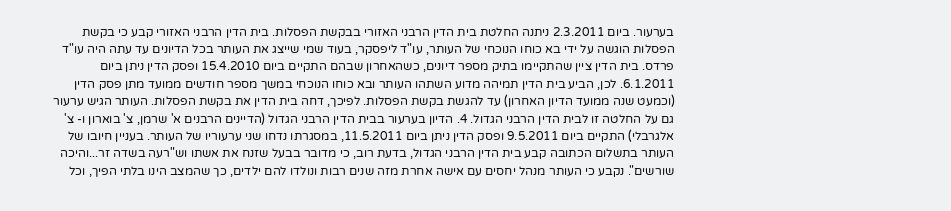בערעור. ביום 2.3.2011 ניתנה החלטת בית הדין הרבני האזורי בבקשת הפסלות. בית הדין הרבני האזורי קבע כי בקשת הפסלות הוגשה על ידי בא כוחו הנוכחי של העותר, עו"ד ליפסקר, בעוד שמי שייצג את העותר בכל הדיונים עד עתה היה עו"ד פרדס. בית הדין ציין שהתקיימו בתיק מספר דיונים, כשהאחרון שבהם התקיים ביום 15.4.2010 ופסק הדין ניתן ביום 6.1.2011. לכן, הביע בית הדין תמיהה מדוע השתהו העותר ובא כוחו הנוכחי במשך מספר חודשים ממועד מתן פסק הדין (וכמעט שנה ממועד הדיון האחרון) עד להגשת בקשת הפסלות. לפיכך, דחה בית הדין את בקשת הפסלות. העותר הגיש ערעור גם על החלטה זו לבית הדין הרבני הגדול. 4. הדיון בערעור בבית הדין הרבני הגדול (הדיינים הרבנים א' שרמן, צ' בוארון ו- צ' אלגרבלי) התקיים ביום 9.5.2011 ופסק הדין ניתן ביום 11.5.2011, במסגרתו נדחו שני ערעוריו של העותר. בעניין חיובו של העותר בתשלום הכתובה קבע בית הדין הרבני הגדול, בדעת רוב, כי מדובר בבעל שזנח את אשתו וש"רעה בשדה זר...והיכה שורשים". נקבע כי העותר מנהל יחסים עם אישה אחרת מזה שנים רבות ונולדו להם ילדים, כך שהמצב הינו בלתי הפיך, וכל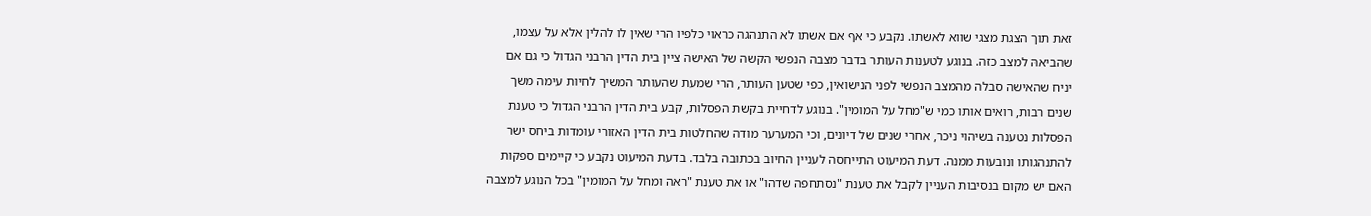זאת תוך הצגת מצגי שווא לאשתו. נקבע כי אף אם אשתו לא התנהגה כראוי כלפיו הרי שאין לו להלין אלא על עצמו, שהביאהּ למצב כזה. בנוגע לטענות העותר בדבר מצבה הנפשי הקשה של האישה ציין בית הדין הרבני הגדול כי גם אם יניח שהאישה סבלה מהמצב הנפשי לפני הנישואין, כפי שטען העותר, הרי שמעת שהעותר המשיך לחיות עימה משך שנים רבות, רואים אותו כמי ש"מחל על המומין". בנוגע לדחיית בקשת הפסלות, קבע בית הדין הרבני הגדול כי טענת הפסלות נטענה בשיהוי ניכר, אחרי שנים של דיונים, וכי המערער מודה שהחלטות בית הדין האזורי עומדות ביחס ישר להתנהגותו ונובעות ממנה. דעת המיעוט התייחסה לעניין החיוב בכתובה בלבד. בדעת המיעוט נקבע כי קיימים ספקות האם יש מקום בנסיבות העניין לקבל את טענת "נסתחפה שדהו" או את טענת "ראה ומחל על המומין" בכל הנוגע למצבה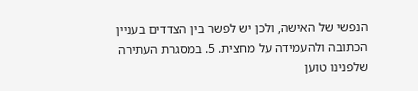הנפשי של האישה, ולכן יש לפשר בין הצדדים בעניין הכתובה ולהעמידה על מחצית. 5. במסגרת העתירה שלפנינו טוען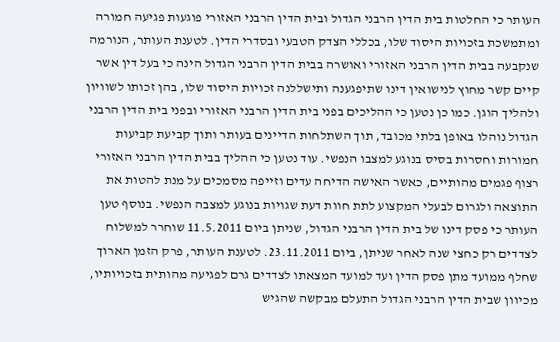העותר כי החלטות בית הדין הרבני הגדול ובית הדין הרבני האזורי פוגעות פגיעה חמורה ומתמשכת בזכויות היסוד שלו, בכללי הצדק הטבעי ובסדרי הדין. לטענת העותר, הנורמה שנקבעה בבית הדין הרבני האזורי ואושרה בבית הדין הרבני הגדול הינה כי בעל דין אשר קיים קשר מחוץ לנישואין דינו שתיפגענה ותישללנה זכויות היסוד שלו, בהן זכותו לשוויון ולהליך הוגן. כמו כן נטען כי ההליכים בפני בית הדין הרבני האזורי ובפני בית הדין הרבני הגדול נוהלו באופן בלתי מכובד, תוך השתלחות הדיינים בעותר ותוך קביעת קביעות חמורות וחסרות בסיס בנוגע למצבו הנפשי. עוד נטען כי ההליך בבית הדין הרבני האזורי רצוף פגמים מהותיים, כאשר האישה הדיחה עדים וזייפה מסמכים על מנת להטות את התוצאה ולגרום לבעלי המקצוע לתת חוות דעת שגויות בנוגע למצבה הנפשי. בנוסף טען העותר כי פסק דינו של בית הדין הרבני הגדול, שניתן ביום 11.5.2011 שוחרר למשלוח לצדדים רק כחצי שנה לאחר שניתן, ביום 23.11.2011. לטענת העותר, פרק הזמן הארוך שחלף ממועד מתן פסק הדין ועד למועד המצאתו לצדדים גרם לפגיעה מהותית בזכויותיו, מכיוון שבית הדין הרבני הגדול התעלם מבקשה שהגיש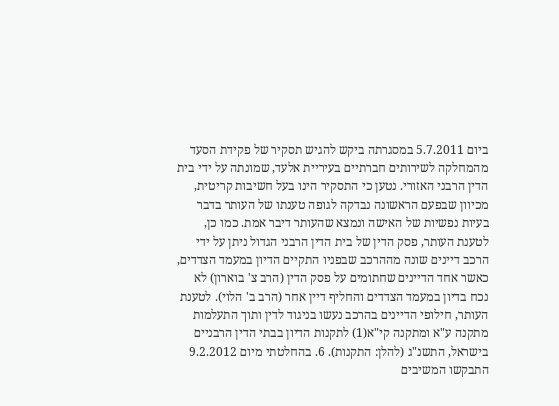ביום 5.7.2011 במסגרתה ביקש להגיש תסקיר של פקידת הסעד מהמחלקה לשירותים חברתיים בעיריית אלעד, שמונתה על ידי בית הדין הרבני האזורי. נטען כי התסקיר הינו בעל חשיבות קריטית, מכיוון שבפעם הראשונה נבדקה לגופה טענתו של העותר בדבר בעיות נפשיות של האישה ונמצא שהעותר דיבר אמת. כמו כן, לטענת העותר, פסק הדין של בית הדין הרבני הגדול ניתן על ידי הרכב דיינים שונה מההרכב שבפניו התקיים הדיון במעמד הצדדים, כאשר אחד הדיינים שחתומים על פסק הדין (הרב צ' בוארון) לא נכח בדיון במעמד הצדדים והחליף דיין אחר (הרב ב' הלוי). לטענת העותר, חילופי הדיינים בהרכב נעשו בניגוד לדין ותוך התעלמות מתקנה ע"א ומתקנה קי"א(1) לתקנות הדיון בבתי הדין הרבניים בישראל, התשנ"ג (להלן: התקנות). 6. בהחלטתי מיום 9.2.2012 התבקשו המשיבים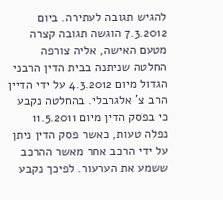להגיש תגובה לעתירה. ביום 7.3.2012 הוגשה תגובה קצרה מטעם האישה, אליה צורפה החלטה שניתנה בבית הדין הרבני הגדול מיום 4.3.2012 על ידי הדיין הרב צ' אלגרבלי. בהחלטה נקבע כי בפסק הדין מיום 11.5.2011 נפלה טעות, כאשר פסק הדין ניתן על ידי הרכב אחר מאשר ההרכב ששמע את הערעור. לפיכך נקבע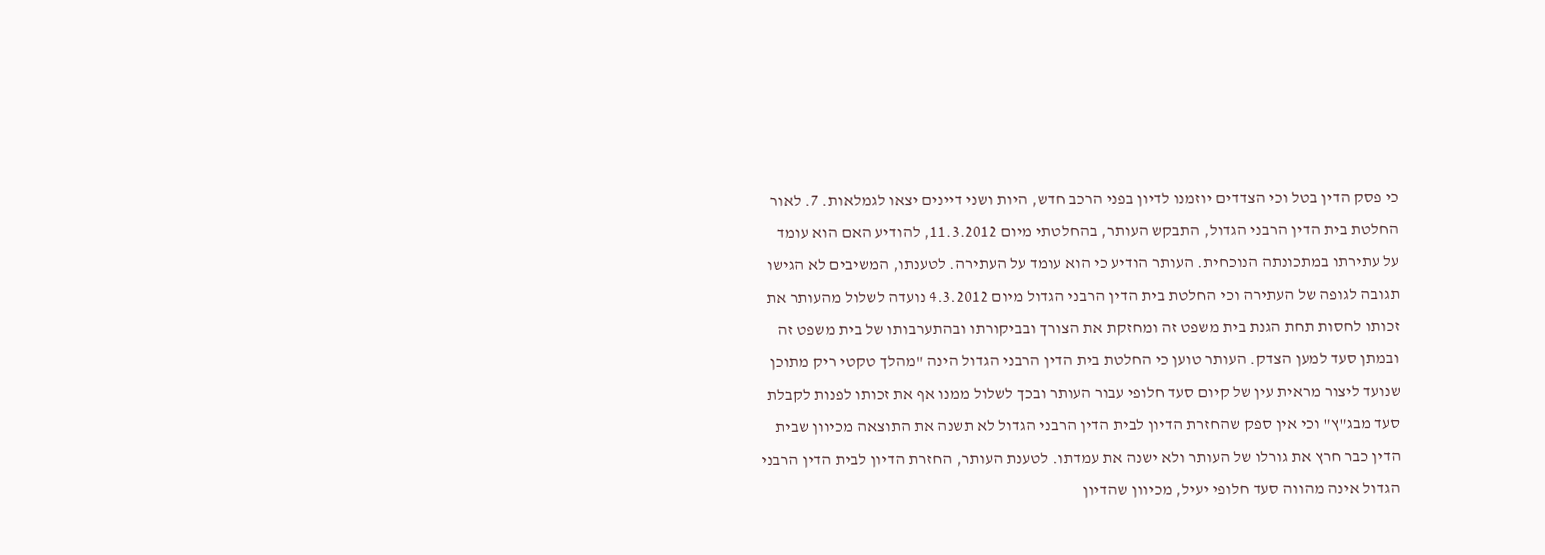כי פסק הדין בטל וכי הצדדים יוזמנו לדיון בפני הרכב חדש, היות ושני דיינים יצאו לגמלאות. 7. לאור החלטת בית הדין הרבני הגדול, התבקש העותר, בהחלטתי מיום 11.3.2012, להודיע האם הוא עומד על עתירתו במתכונתה הנוכחית. העותר הודיע כי הוא עומד על העתירה. לטענתו, המשיבים לא הגישו תגובה לגופה של העתירה וכי החלטת בית הדין הרבני הגדול מיום 4.3.2012 נועדה לשלול מהעותר את זכותו לחסות תחת הגנת בית משפט זה ומחזקת את הצורך ובביקורתו ובהתערבותו של בית משפט זה ובמתן סעד למען הצדק. העותר טוען כי החלטת בית הדין הרבני הגדול הינה "מהלך טקטי ריק מתוכן שנועד ליצור מראית עין של קיום סעד חלופי עבור העותר ובכך לשלול ממנו אף את זכותו לפנות לקבלת סעד מבג"ץ" וכי אין ספק שהחזרת הדיון לבית הדין הרבני הגדול לא תשנה את התוצאה מכיוון שבית הדין כבר חרץ את גורלו של העותר ולא ישנה את עמדתו. לטענת העותר, החזרת הדיון לבית הדין הרבני הגדול אינה מהווה סעד חלופי יעיל, מכיוון שהדיון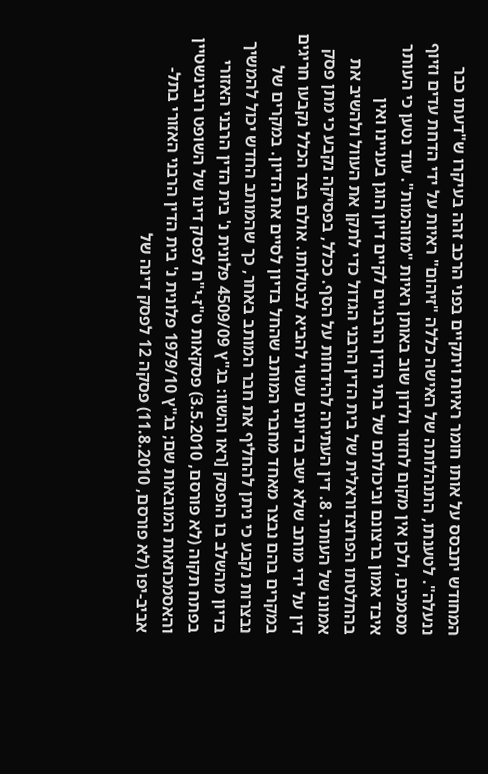המחודש יתבסס על אותו חומר ראיות ויתקיים בפני הרכב זהה בעיקרו ש"דעתו כבר ננעלה". לטענתו, התנהלותה של האישה כללה "זיהום" ראיות על ידי הדחת עדים וזיוף מסמכים, ולכן אין מקום לחזור ולדון שוב באותן ראיות "מזוהמות". עוד נטען כי העותר איבד אמון ברצונם וביכולתם של בתי הדין הרבניים לקיים דיון הוגן בעניינו ואין בהחלטתו הפרוצדוראלית של בית הדין הרבני הגדול כדי לתקן את העוול ולהשיב את אמונו של העותר. 8. דין העתירה להידחות על הסף. ככלל, בפסיקה נקבע כי מתן פסק דין על ידי מותב שלא ישב בדיונים עשוי להביא לבטלותו. אולם בצד הכלל נקבעו חריגים במקרים בהם נבצר מאחד מחברי המותב שהחל בדיון לסיים את הדיון. במקרים של נבצרות נקבע כי ניתן להחליף את חבר המותב באחר, כך שהמותב החדש יכול להמשיך בדיון מהשלב בו הופסק [ראו והשוו: בג"ץ 4509/09 פלונית נ' בית הדין הרבני האזורי בפתח תקוה (לא פורסם, 3.5.2010) פסקאות ט"ז-י"ח לפסק דינו של השופט רובינשטיין והאסמכתאות המובאות שם; בג"ץ 1979/10 פלונית נ' בית הדין הרבני האזורי בתל-אביב-יפו (לא פורסם, 11.8.2010) פסקה 12 לפסק דינה של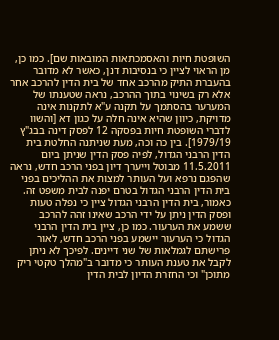השופטת חיות והאסמכתאות המובאות שם]. כמו כן, מן הראוי לציין כי בנסיבות דנן, כאשר לא מדובר בהעברת התיק מהרכב אחד של בית הדין להרכב אחר אלא רק בשינוי בתוך ההרכב, נראה שטענתו של המערער בהסתמך על תקנה ע"א לתקנות אינה מדויקת, כיוון שהיא אינה חלה על כגון דא [והשוו לדברי השופטת חיות בפסקה 12 לפסק דינה בבג"ץ 1979/19]. בין כה וכה, מעת שניתנה החלטת בית הדין הרבני הגדול, לפיה פסק הדין שניתן ביום 11.5.2011 מבוטל וייערך דיון בפני הרכב חדש, נראה שהפגם נרפא ועל העותר למצות את ההליכים בפני בית הדין הרבני הגדול בטרם יפנה לבית משפט זה. כאמור, בית הדין הרבני הגדול ציין כי נפלה טעות ופסק הדין ניתן על ידי הרכב שאינו זהה להרכב ששמע את הערעור. כמו כן, ציין בית הדין הרבני הגדול כי הערעור יישמע בפני הרכב חדש, לאור פרישתם לגמלאות של שני דיינים. לפיכך לא ניתן לקבל את טענת העותר כי מדובר ב"מהלך טקטי ריק מתוכן" וכי החזרת הדיון לבית הדין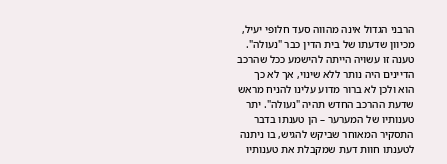הרבני הגדול אינה מהווה סעד חלופי יעיל, מכיוון שדעתו של בית הדין כבר "נעולה". טענה זו עשויה הייתה להישמע ככל שהרכב הדיינים היה נותר ללא שינוי, אך לא כך הוא ולכן לא ברור מדוע עלינו להניח מראש שדעת ההרכב החדש תהיה "נעולה". יתר טענותיו של המערער – הן טענתו בדבר התסקיר המאוחר שביקש להגיש, בו ניתנה לטענתו חוות דעת שמקבלת את טענותיו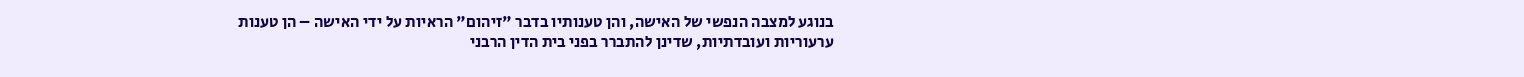בנוגע למצבה הנפשי של האישה, והן טענותיו בדבר "זיהום" הראיות על ידי האישה – הן טענות ערעוריות ועובדתיות, שדינן להתברר בפני בית הדין הרבני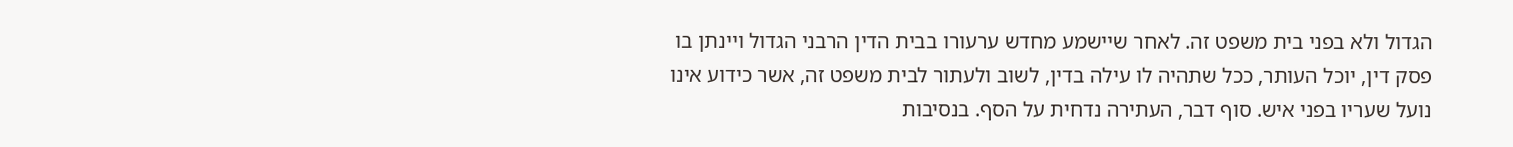הגדול ולא בפני בית משפט זה. לאחר שיישמע מחדש ערעורו בבית הדין הרבני הגדול ויינתן בו פסק דין, יוכל העותר, ככל שתהיה לו עילה בדין, לשוב ולעתור לבית משפט זה, אשר כידוע אינו נועל שעריו בפני איש. סוף דבר, העתירה נדחית על הסף. בנסיבות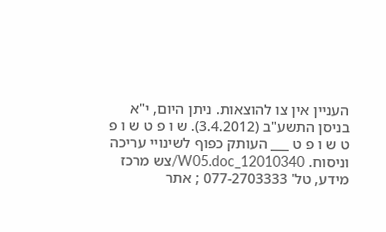העניין אין צו להוצאות. ניתן היום, י"א בניסן התשע"ב (3.4.2012). ש ו פ ט ש ו פ ט ש ו פ ט ___ העותק כפוף לשינויי עריכה וניסוח. 12010340_W05.doc/צש מרכז מידע, טל' 077-2703333 ; אתר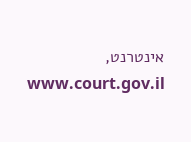אינטרנט, www.court.gov.il